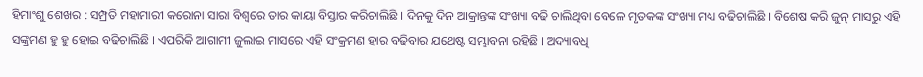ହିମାଂଶୁ ଶେଖର : ସମ୍ପ୍ରତି ମହାମାରୀ କରୋନା ସାରା ବିଶ୍ୱରେ ତାର କାୟା ବିସ୍ତାର କରିଚାଲିଛି । ଦିନକୁ ଦିନ ଆକ୍ରାନ୍ତଙ୍କ ସଂଖ୍ୟା ବଢି ଚାଲିଥିବା ବେଳେ ମୃତକଙ୍କ ସଂଖ୍ୟା ମଧ୍ୟ ବଢିଚାଲିଛି । ବିଶେଷ କରି ଜୁନ୍ ମାସରୁ ଏହି ସଙ୍କ୍ରମଣ ହୁ ହୁ ହୋଇ ବଢିଚାଲିଛି । ଏପରିକି ଆଗାମୀ ଜୁଲାଇ ମାସରେ ଏହି ସଂକ୍ରମଣ ହାର ବଢିବାର ଯଥେଷ୍ଟ ସମ୍ଭାବନା ରହିଛି । ଅଦ୍ୟାବଧି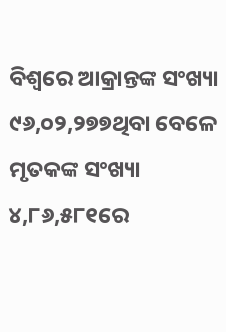ବିଶ୍ୱରେ ଆକ୍ରାନ୍ତଙ୍କ ସଂଖ୍ୟା ୯୬,୦୨,୨୭୭ଥିବା ବେଳେ ମୃତକଙ୍କ ସଂଖ୍ୟା ୪,୮୬,୫୮୧ରେ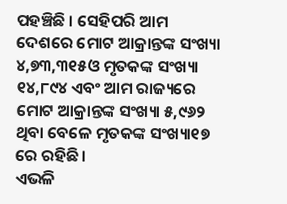ପହଞ୍ଚିଛି । ସେହିପରି ଆମ ଦେଶରେ ମୋଟ ଆକ୍ରାନ୍ତଙ୍କ ସଂଖ୍ୟା ୪,୭୩,୩୧୫ଓ ମୃତକଙ୍କ ସଂଖ୍ୟା ୧୪,୮୯୪ ଏବଂ ଆମ ରାଜ୍ୟରେ ମୋଟ ଆକ୍ରାନ୍ତଙ୍କ ସଂଖ୍ୟା ୫,୯୬୨ ଥିବା ବେଳେ ମୃତକଙ୍କ ସଂଖ୍ୟା୧୭ ରେ ରହିଛି ।
ଏଭଳି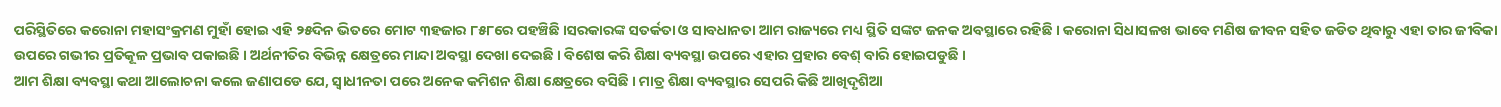ପରିସ୍ଥିତିରେ କରୋନା ମହାସଂକ୍ରମଣ ମୁହାଁ ହୋଇ ଏହି ୨୫ଦିନ ଭିତରେ ମୋଟ ୩ହଜାର ୮୫୮ରେ ପହଞ୍ଚିଛି ।ସରକାରଙ୍କ ସତର୍କତା ଓ ସାବଧାନତା ଆମ ରାଜ୍ୟରେ ମଧ୍ୟ ସ୍ଥିତି ସଙ୍କଟ ଜନକ ଅବସ୍ଥାରେ ରହିଛି । କରୋନା ସିଧାସଳଖ ଭାବେ ମଣିଷ ଜୀବନ ସହିତ ଜଡିତ ଥିବାରୁ ଏହା ତାର ଜୀବିକା ଉପରେ ଗଭୀର ପ୍ରତିକୂଳ ପ୍ରଭାବ ପକାଇଛି । ଅର୍ଥନୀତିର ବିଭିନ୍ନ କ୍ଷେତ୍ରରେ ମାନ୍ଦା ଅବସ୍ଥା ଦେଖା ଦେଇଛି । ବିଶେଷ କରି ଶିକ୍ଷା ବ୍ୟବସ୍ଥା ଉପରେ ଏହାର ପ୍ରହାର ବେଶ୍ ବାରି ହୋଇପଡୁଛି ।
ଆମ ଶିକ୍ଷା ବ୍ୟବସ୍ଥା କଥା ଆଲୋଚନା କଲେ ଜଣାପଡେ ଯେ, ସ୍ୱାଧୀନତା ପରେ ଅନେକ କମିଶନ ଶିକ୍ଷା କ୍ଷେତ୍ରରେ ବସିଛି । ମାତ୍ର ଶିକ୍ଷା ବ୍ୟବସ୍ଥାର ସେପରି କିଛି ଆଖିଦୃଶିଆ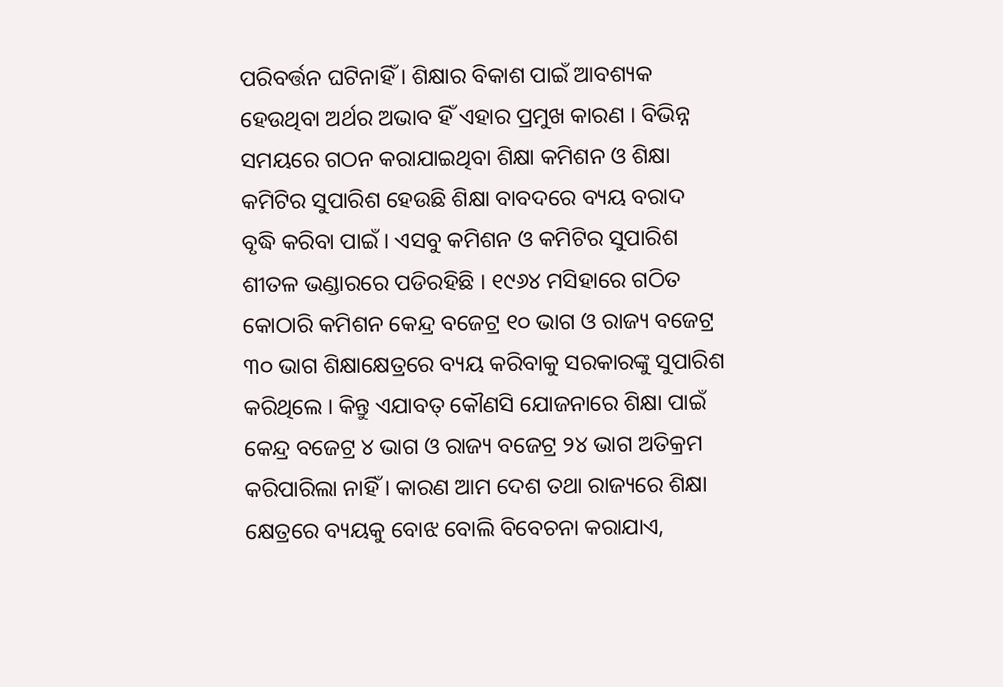ପରିବର୍ତ୍ତନ ଘଟିନାହିଁ । ଶିକ୍ଷାର ବିକାଶ ପାଇଁ ଆବଶ୍ୟକ ହେଉଥିବା ଅର୍ଥର ଅଭାବ ହିଁ ଏହାର ପ୍ରମୁଖ କାରଣ । ବିଭିନ୍ନ ସମୟରେ ଗଠନ କରାଯାଇଥିବା ଶିକ୍ଷା କମିଶନ ଓ ଶିକ୍ଷା କମିଟିର ସୁପାରିଶ ହେଉଛି ଶିକ୍ଷା ବାବଦରେ ବ୍ୟୟ ବରାଦ ବୃଦ୍ଧି କରିବା ପାଇଁ । ଏସବୁ କମିଶନ ଓ କମିଟିର ସୁପାରିଶ ଶୀତଳ ଭଣ୍ଡାରରେ ପଡିରହିଛି । ୧୯୬୪ ମସିହାରେ ଗଠିତ କୋଠାରି କମିଶନ କେନ୍ଦ୍ର ବଜେଟ୍ର ୧୦ ଭାଗ ଓ ରାଜ୍ୟ ବଜେଟ୍ର ୩୦ ଭାଗ ଶିକ୍ଷାକ୍ଷେତ୍ରରେ ବ୍ୟୟ କରିବାକୁ ସରକାରଙ୍କୁ ସୁପାରିଶ କରିଥିଲେ । କିନ୍ତୁ ଏଯାବତ୍ କୌଣସି ଯୋଜନାରେ ଶିକ୍ଷା ପାଇଁ କେନ୍ଦ୍ର ବଜେଟ୍ର ୪ ଭାଗ ଓ ରାଜ୍ୟ ବଜେଟ୍ର ୨୪ ଭାଗ ଅତିକ୍ରମ କରିପାରିଲା ନାହିଁ । କାରଣ ଆମ ଦେଶ ତଥା ରାଜ୍ୟରେ ଶିକ୍ଷା କ୍ଷେତ୍ରରେ ବ୍ୟୟକୁ ବୋଝ ବୋଲି ବିବେଚନା କରାଯାଏ,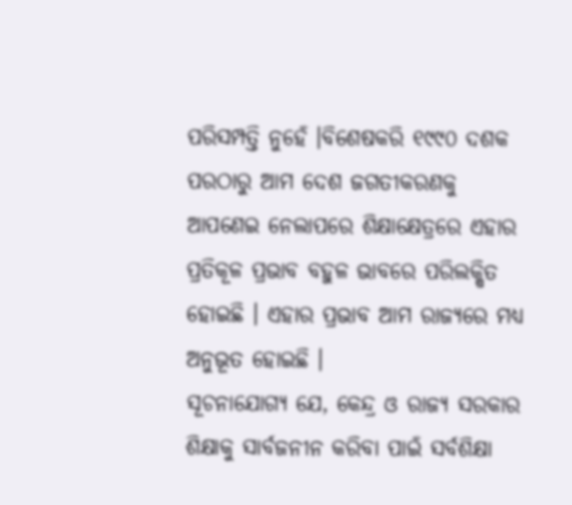ପରିସମ୍ପତ୍ତି ନୁହେଁ ।ବିଶେଷକରି ୧୯୯୦ ଦଶକ ପରଠାରୁ ଆମ ଦେଶ ଜଗତୀକରଣକୁ ଆପଣେଇ ନେଲାପରେ ଶିକ୍ଷାକ୍ଷେତ୍ରରେ ଏହାର ପ୍ରତିକୂଳ ପ୍ରଭାବ ବହୁଳ ଭାବରେ ପରିଲକ୍ଷିତ ହୋଇଛି । ଏହାର ପ୍ରଭାବ ଆମ ରାଜ୍ୟରେ ମଧ୍ୟ ଅନୁଭୂତ ହୋଇଛି ।
ସୂଚନାଯୋଗ୍ୟ ଯେ, କେନ୍ଦ୍ର ଓ ରାଜ୍ୟ ସରକାର ଶିକ୍ଷାକୁ ସାର୍ବଜନୀନ କରିବା ପାଇଁ ସର୍ବଶିକ୍ଷା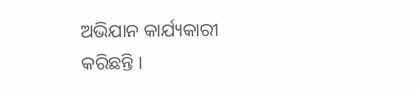ଅଭିଯାନ କାର୍ଯ୍ୟକାରୀ କରିଛନ୍ତି ।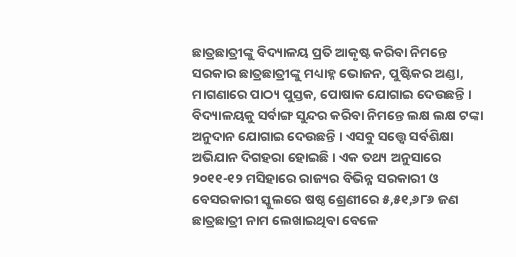ଛାତ୍ରଛାତ୍ରୀଙ୍କୁ ବିଦ୍ୟାଳୟ ପ୍ରତି ଆକୃଷ୍ଟ କରିବା ନିମନ୍ତେ ସରକାର ଛାତ୍ରଛାତ୍ରୀଙ୍କୁ ମଧ୍ୟାହ୍ନ ଭୋଜନ, ପୁଷ୍ଟିକର ଅଣ୍ଡା, ମାଗଣାରେ ପାଠ୍ୟ ପୁସ୍ତକ, ପୋଷାକ ଯୋଗାଇ ଦେଉଛନ୍ତି । ବିଦ୍ୟାଳୟକୁ ସର୍ବାଙ୍ଗ ସୁନ୍ଦର କରିବା ନିମନ୍ତେ ଲକ୍ଷ ଲକ୍ଷ ଟଙ୍କା ଅନୁଦାନ ଯୋଗାଇ ଦେଉଛନ୍ତି । ଏସବୁ ସତ୍ତ୍ୱେ ସର୍ବଶିକ୍ଷା ଅଭିଯାନ ଦିଗହରା ହୋଇଛି । ଏକ ତଥ୍ୟ ଅନୁସାରେ ୨୦୧୧-୧୨ ମସିହାରେ ରାଜ୍ୟର ବିଭିନ୍ନ ସରକାରୀ ଓ ବେସରକାରୀ ସ୍କୁଲରେ ଷଷ୍ଠ ଶ୍ରେଣୀରେ ୫,୫୧,୬୮୬ ଜଣ ଛାତ୍ରଛାତ୍ରୀ ନାମ ଲେଖାଇଥିବା ବେଳେ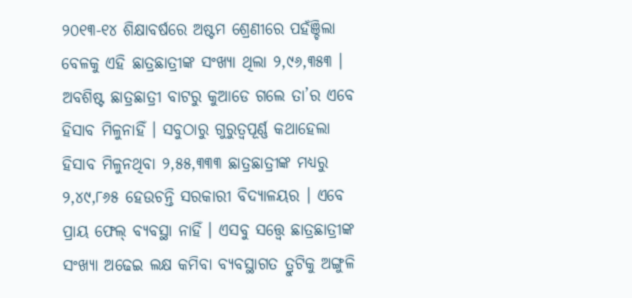୨୦୧୩-୧୪ ଶିକ୍ଷାବର୍ଷରେ ଅଷ୍ଟମ ଶ୍ରେଣୀରେ ପହଁଞ୍ଚିଲା ବେଳକୁ ଏହି ଛାତ୍ରଛାତ୍ରୀଙ୍କ ସଂଖ୍ୟା ଥିଲା ୨,୯୬,୩୫୩ । ଅବଶିଷ୍ଟ ଛାତ୍ରଛାତ୍ରୀ ବାଟରୁ କୁଆଡେ ଗଲେ ତା’ର ଏବେ ହିସାବ ମିଳୁନାହିଁ । ସବୁଠାରୁ ଗୁରୁତ୍ୱପୂର୍ଣ୍ଣ କଥାହେଲା ହିସାବ ମିଳୁନଥିବା ୨,୫୫,୩୩୩ ଛାତ୍ରଛାତ୍ରୀଙ୍କ ମଧ୍ୟରୁ ୨,୪୯,୮୬୫ ହେଉଚନ୍ତି ସରକାରୀ ବିଦ୍ୟାଳୟର । ଏବେ ପ୍ରାୟ ଫେଲ୍ ବ୍ୟବସ୍ଥା ନାହିଁ । ଏସବୁ ସତ୍ତ୍ୱେ ଛାତ୍ରଛାତ୍ରୀଙ୍କ ସଂଖ୍ୟା ଅଢେଇ ଲକ୍ଷ କମିବା ବ୍ୟବସ୍ଥାଗତ ତ୍ରୁଟିକୁ ଅଙ୍ଗୁଳି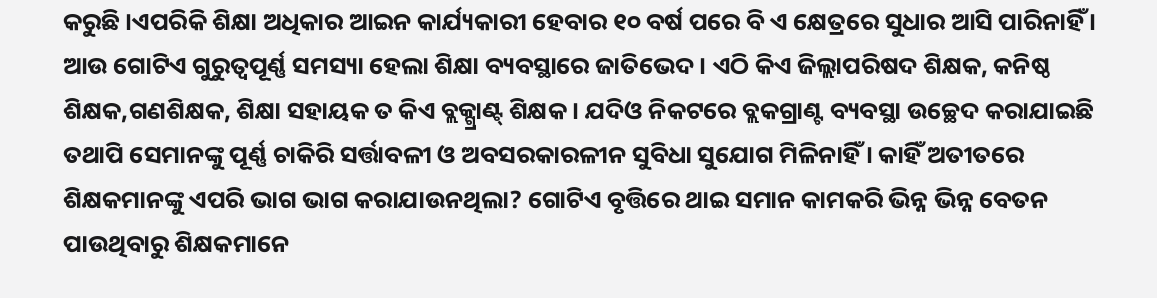କରୁଛି ।ଏପରିକି ଶିକ୍ଷା ଅଧିକାର ଆଇନ କାର୍ଯ୍ୟକାରୀ ହେବାର ୧୦ ବର୍ଷ ପରେ ବି ଏ କ୍ଷେତ୍ରରେ ସୁଧାର ଆସି ପାରିନାହିଁ ।
ଆଉ ଗୋଟିଏ ଗୁରୁତ୍ୱପୂର୍ଣ୍ଣ ସମସ୍ୟା ହେଲା ଶିକ୍ଷା ବ୍ୟବସ୍ଥାରେ ଜାତିଭେଦ । ଏଠି କିଏ ଜିଲ୍ଲାପରିଷଦ ଶିକ୍ଷକ, କନିଷ୍ଠ ଶିକ୍ଷକ,ଗଣଶିକ୍ଷକ, ଶିକ୍ଷା ସହାୟକ ତ କିଏ ବ୍ଲକ୍ଗ୍ରାଣ୍ଟ୍ ଶିକ୍ଷକ । ଯଦିଓ ନିକଟରେ ବ୍ଲକଗ୍ରାଣ୍ଟ ବ୍ୟବସ୍ଥା ଉଚ୍ଛେଦ କରାଯାଇଛି ତଥାପି ସେମାନଙ୍କୁ ପୂର୍ଣ୍ଣ ଚାକିରି ସର୍ତ୍ତାବଳୀ ଓ ଅବସରକାରଳୀନ ସୁବିଧା ସୁଯୋଗ ମିଳିନାହିଁ । କାହିଁ ଅତୀତରେ ଶିକ୍ଷକମାନଙ୍କୁ ଏପରି ଭାଗ ଭାଗ କରାଯାଉନଥିଲା? ଗୋଟିଏ ବୃତ୍ତିରେ ଥାଇ ସମାନ କାମକରି ଭିନ୍ନ ଭିନ୍ନ ବେତନ ପାଉଥିବାରୁ ଶିକ୍ଷକମାନେ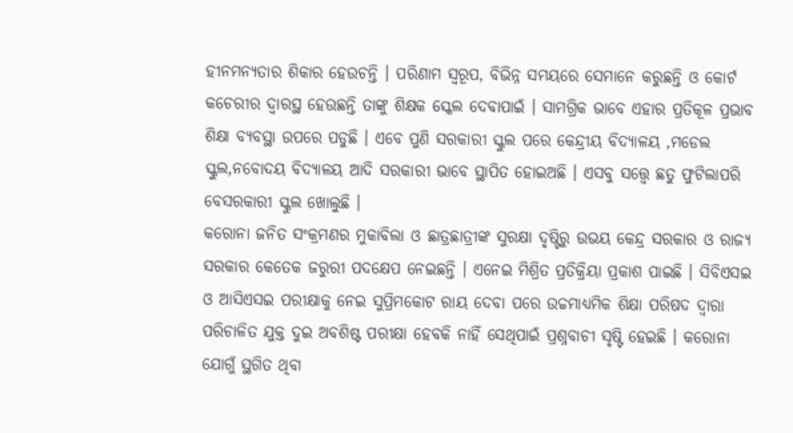ହୀନମନ୍ୟତାର ଶିକାର ହେଉଚନ୍ତି । ପରିଣାମ ସ୍ୱରୂପ, ବିଭିନ୍ନ ସମୟରେ ସେମାନେ କରୁଛନ୍ତି ଓ କୋର୍ଟ କଚେରୀର ଦ୍ୱାରସ୍ଥ ହେଉଛନ୍ତି ତାଙ୍କୁ ଶିକ୍ଷକ ସ୍କେଲ ଦେବାପାଇଁ । ସାମଗ୍ରିକ ଭାବେ ଏହାର ପ୍ରତିକୂଳ ପ୍ରଭାବ ଶିକ୍ଷା ବ୍ୟବସ୍ଥା ଉପରେ ପଡୁଛି । ଏବେ ପୁଣି ସରକାରୀ ସ୍କୁଲ ପରେ କେନ୍ଦ୍ରୀୟ ବିଦ୍ୟାଳୟ ,ମଡେଲ ସ୍କୁଲ,ନବୋଦୟ ବିଦ୍ୟାଳୟ ଆଦି ସରକାରୀ ଭାବେ ସ୍ଥାପିତ ହୋଇଅଛି । ଏସବୁ ସତ୍ତ୍ୱେ ଛତୁ ଫୁଟିଲାପରି ବେସରକାରୀ ସ୍କୁଲ ଖୋଲୁଛି ।
କରୋନା ଜନିତ ସଂକ୍ରମଣର ମୁକାବିଲା ଓ ଛାତ୍ରଛାତ୍ରୀଙ୍କ ସୁରକ୍ଷା ଦୃଷ୍ଟିରୁ ଉଭୟ କେନ୍ଦ୍ର ସରକାର ଓ ରାଜ୍ୟ ସରକାର କେତେକ ଜରୁରୀ ପଦକ୍ଷେପ ନେଇଛନ୍ତି । ଏନେଇ ମିଶ୍ରିତ ପ୍ରତିକ୍ରିୟା ପ୍ରକାଶ ପାଇଛି । ସିବିଏସଇ ଓ ଆସିଏସଇ ପରୀକ୍ଷାକୁ ନେଇ ସୁପ୍ରିମକୋଟ ରାୟ ଦେବା ପରେ ଉଚ୍ଚମାଧ୍ୟମିକ ଶିକ୍ଷା ପରିଷଦ ଦ୍ୱାରା ପରିଚାଳିତ ଯୁକ୍ତ ଦୁଇ ଅବଶିଷ୍ଟ ପରୀକ୍ଷା ହେବକି ନାହିଁ ସେଥିପାଇଁ ପ୍ରଶ୍ନବାଚୀ ସୃଷ୍ଟି ହେଇଛି । କରୋନା ଯୋଗୁଁ ସ୍ଥଗିତ ଥିବା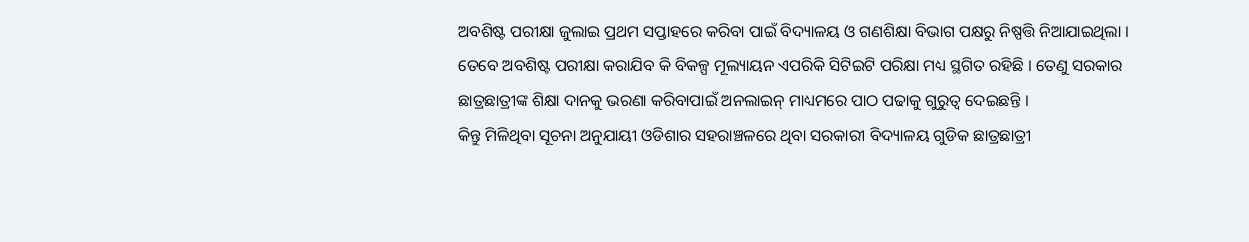ଅବଶିଷ୍ଟ ପରୀକ୍ଷା ଜୁଲାଇ ପ୍ରଥମ ସପ୍ତାହରେ କରିବା ପାଇଁ ବିଦ୍ୟାଳୟ ଓ ଗଣଶିକ୍ଷା ବିଭାଗ ପକ୍ଷରୁ ନିଷ୍ପତ୍ତି ନିଆଯାଇଥିଲା । ତେବେ ଅବଶିଷ୍ଟ ପରୀକ୍ଷା କରାଯିବ କି ବିକଳ୍ପ ମୂଲ୍ୟାୟନ ଏପରିକି ସିଟିଇଟି ପରିକ୍ଷା ମଧ୍ୟ ସ୍ଥଗିତ ରହିଛି । ତେଣୁ ସରକାର ଛାତ୍ରଛାତ୍ରୀଙ୍କ ଶିକ୍ଷା ଦାନକୁ ଭରଣା କରିବାପାଇଁ ଅନଲାଇନ୍ ମାଧ୍ୟମରେ ପାଠ ପଢାକୁ ଗୁରୁତ୍ୱ ଦେଇଛନ୍ତି ।
କିନ୍ତୁ ମିଳିଥିବା ସୂଚନା ଅନୁଯାୟୀ ଓଡିଶାର ସହରାଞ୍ଚଳରେ ଥିବା ସରକାରୀ ବିଦ୍ୟାଳୟ ଗୁଡିକ ଛାତ୍ରଛାତ୍ରୀ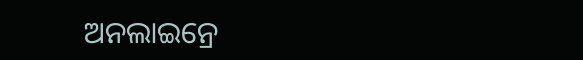ଅନଲାଇନ୍ରେ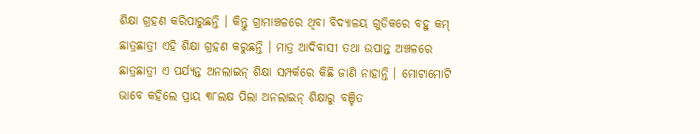ଶିକ୍ଷା ଗ୍ରହଣ କରିପାରୁଛନ୍ତି । କିନ୍ତୁ ଗ୍ରାମାଞ୍ଚଳରେ ଥିବା ବିଦ୍ୟାଳୟ ଗୁଡିକରେ ବହୁ କମ୍ ଛାତ୍ରଛାତ୍ରୀ ଏହି ଶିକ୍ଷା ଗ୍ରହଣ କରୁଛନ୍ତି । ମାତ୍ର ଆଦିବାସୀ ତଥା ଉପାନ୍ତ ଅଞ୍ଚଳରେ ଛାତ୍ରଛାତ୍ରୀ ଏ ପର୍ଯ୍ୟନ୍ତ ଅନଲାଇନ୍ ଶିକ୍ଷା ସମ୍ପର୍କରେ କିଛି ଜାଣି ନାହାନ୍ତି । ମୋଟାମୋଟି ଭାବେ କହିଲେ ପ୍ରାୟ ୩୮ଲକ୍ଷ ପିଲା ଅନଲାଇନ୍ ଶିକ୍ଷାରୁ ବଞ୍ଚିତ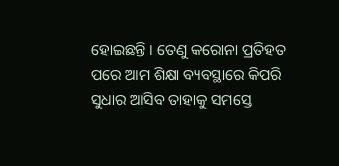ହୋଇଛନ୍ତି । ତେଣୁ କରୋନା ପ୍ରତିହତ ପରେ ଆମ ଶିକ୍ଷା ବ୍ୟବସ୍ଥାରେ କିପରି ସୁଧାର ଆସିବ ତାହାକୁ ସମସ୍ତେ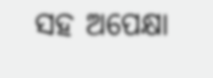ସହ ଅପେକ୍ଷା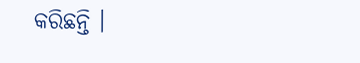କରିଛନ୍ତି ।